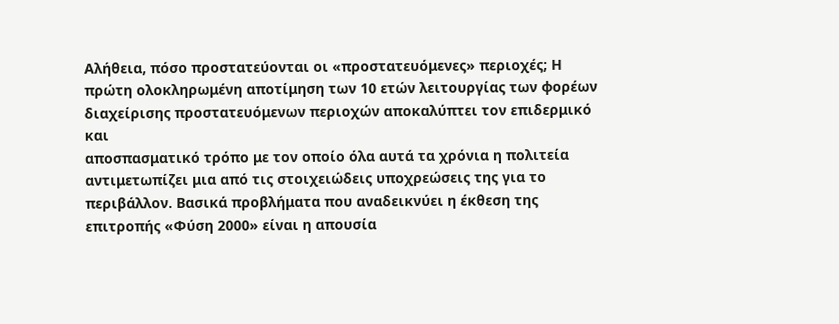Αλήθεια, πόσο προστατεύονται οι «προστατευόμενες» περιοχές; Η
πρώτη ολοκληρωμένη αποτίμηση των 10 ετών λειτουργίας των φορέων
διαχείρισης προστατευόμενων περιοχών αποκαλύπτει τον επιδερμικό και
αποσπασματικό τρόπο με τον οποίο όλα αυτά τα χρόνια η πολιτεία
αντιμετωπίζει μια από τις στοιχειώδεις υποχρεώσεις της για το
περιβάλλον. Βασικά προβλήματα που αναδεικνύει η έκθεση της
επιτροπής «Φύση 2000» είναι η απουσία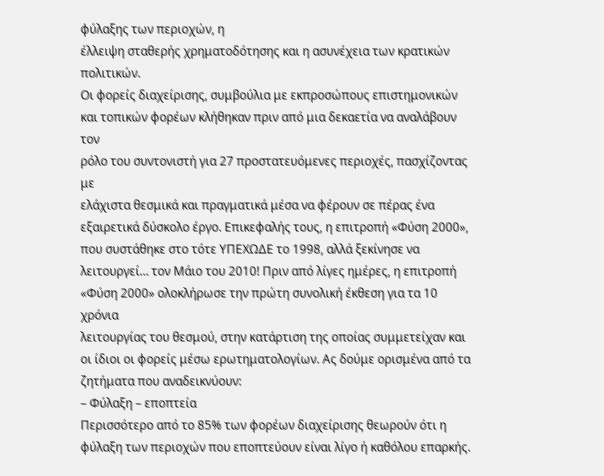φύλαξης των περιοχών, η
έλλειψη σταθερής χρηματοδότησης και η ασυνέχεια των κρατικών
πολιτικών.
Οι φορείς διαχείρισης, συμβούλια με εκπροσώπους επιστημονικών
και τοπικών φορέων κλήθηκαν πριν από μια δεκαετία να αναλάβουν τον
ρόλο του συντονιστή για 27 προστατευόμενες περιοχές, πασχίζοντας με
ελάχιστα θεσμικά και πραγματικά μέσα να φέρουν σε πέρας ένα
εξαιρετικά δύσκολο έργο. Επικεφαλής τους, η επιτροπή «Φύση 2000»,
που συστάθηκε στο τότε ΥΠΕΧΩΔΕ το 1998, αλλά ξεκίνησε να
λειτουργεί… τον Μάιο του 2010! Πριν από λίγες ημέρες, η επιτροπή
«Φύση 2000» ολοκλήρωσε την πρώτη συνολική έκθεση για τα 10 χρόνια
λειτουργίας του θεσμού, στην κατάρτιση της οποίας συμμετείχαν και
οι ίδιοι οι φορείς μέσω ερωτηματολογίων. Ας δούμε ορισμένα από τα
ζητήματα που αναδεικνύουν:
– Φύλαξη – εποπτεία
Περισσότερο από το 85% των φορέων διαχείρισης θεωρούν ότι η
φύλαξη των περιοχών που εποπτεύουν είναι λίγο ή καθόλου επαρκής.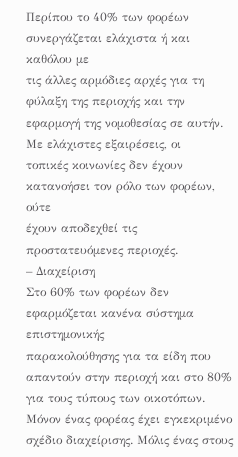Περίπου το 40% των φορέων συνεργάζεται ελάχιστα ή και καθόλου με
τις άλλες αρμόδιες αρχές για τη φύλαξη της περιοχής και την
εφαρμογή της νομοθεσίας σε αυτήν. Με ελάχιστες εξαιρέσεις, οι
τοπικές κοινωνίες δεν έχουν κατανοήσει τον ρόλο των φορέων, ούτε
έχουν αποδεχθεί τις προστατευόμενες περιοχές.
– Διαχείριση
Στο 60% των φορέων δεν εφαρμόζεται κανένα σύστημα επιστημονικής
παρακολούθησης για τα είδη που απαντούν στην περιοχή και στο 80%
για τους τύπους των οικοτόπων. Μόνον ένας φορέας έχει εγκεκριμένο
σχέδιο διαχείρισης. Μόλις ένας στους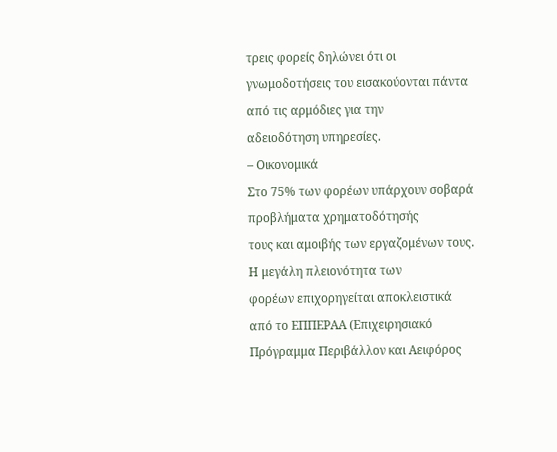τρεις φορείς δηλώνει ότι οι
γνωμοδοτήσεις του εισακούονται πάντα από τις αρμόδιες για την
αδειοδότηση υπηρεσίες.
– Οικονομικά
Στο 75% των φορέων υπάρχουν σοβαρά προβλήματα χρηματοδότησής
τους και αμοιβής των εργαζομένων τους. Η μεγάλη πλειονότητα των
φορέων επιχορηγείται αποκλειστικά από το ΕΠΠΕΡΑΑ (Επιχειρησιακό
Πρόγραμμα Περιβάλλον και Αειφόρος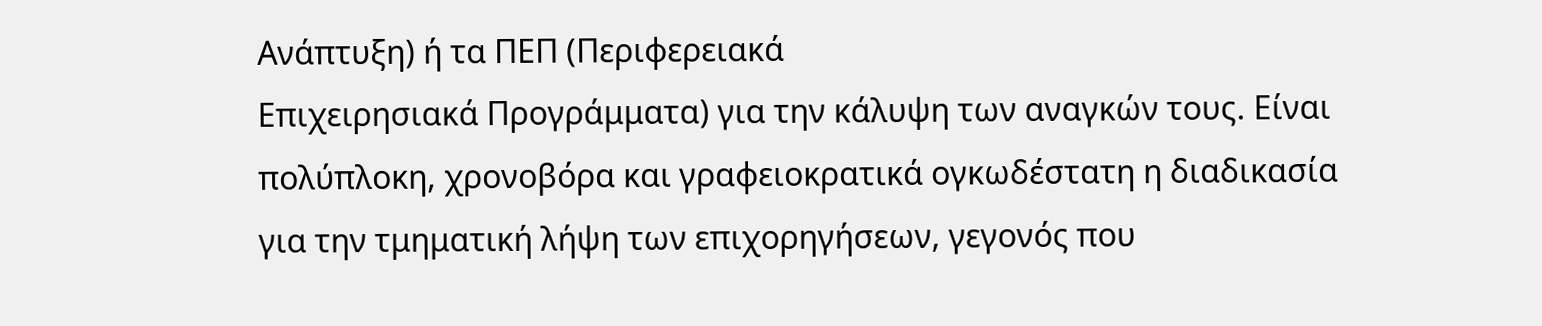Ανάπτυξη) ή τα ΠΕΠ (Περιφερειακά
Επιχειρησιακά Προγράμματα) για την κάλυψη των αναγκών τους. Είναι
πολύπλοκη, χρονοβόρα και γραφειοκρατικά ογκωδέστατη η διαδικασία
για την τμηματική λήψη των επιχορηγήσεων, γεγονός που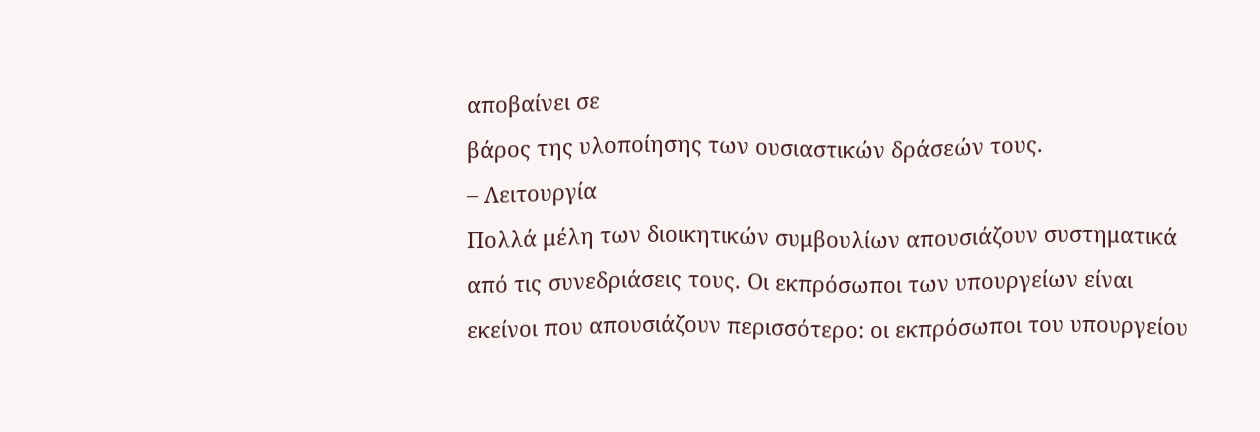αποβαίνει σε
βάρος της υλοποίησης των ουσιαστικών δράσεών τους.
– Λειτουργία
Πολλά μέλη των διοικητικών συμβουλίων απουσιάζουν συστηματικά
από τις συνεδριάσεις τους. Οι εκπρόσωποι των υπουργείων είναι
εκείνοι που απουσιάζουν περισσότερο: οι εκπρόσωποι του υπουργείου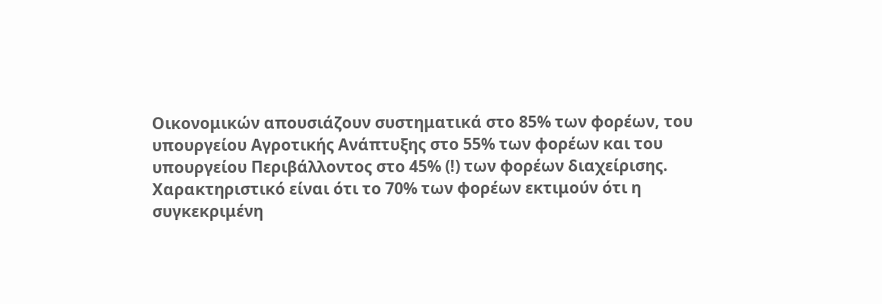Οικονομικών απουσιάζουν συστηματικά στο 85% των φορέων, του
υπουργείου Αγροτικής Ανάπτυξης στο 55% των φορέων και του
υπουργείου Περιβάλλοντος στο 45% (!) των φορέων διαχείρισης.
Χαρακτηριστικό είναι ότι το 70% των φορέων εκτιμούν ότι η
συγκεκριμένη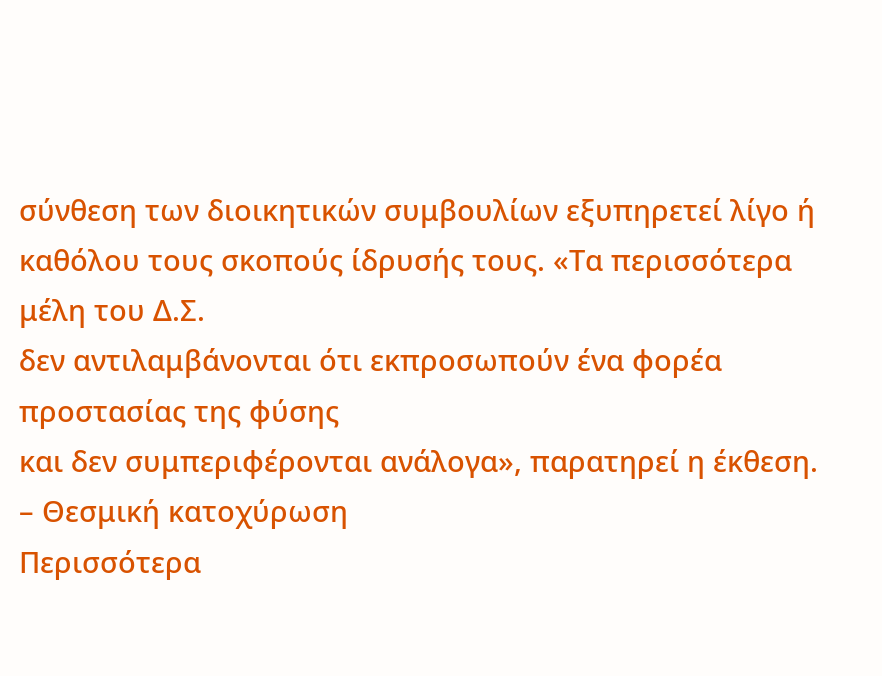σύνθεση των διοικητικών συμβουλίων εξυπηρετεί λίγο ή
καθόλου τους σκοπούς ίδρυσής τους. «Τα περισσότερα μέλη του Δ.Σ.
δεν αντιλαμβάνονται ότι εκπροσωπούν ένα φορέα προστασίας της φύσης
και δεν συμπεριφέρονται ανάλογα», παρατηρεί η έκθεση.
– Θεσμική κατοχύρωση
Περισσότερα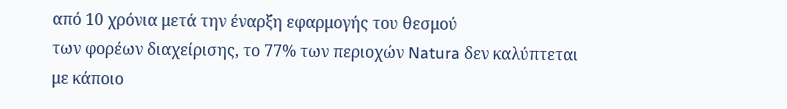από 10 χρόνια μετά την έναρξη εφαρμογής του θεσμού
των φορέων διαχείρισης, το 77% των περιοχών Natura δεν καλύπτεται
με κάποιο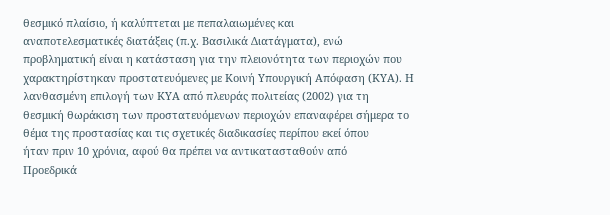θεσμικό πλαίσιο, ή καλύπτεται με πεπαλαιωμένες και
αναποτελεσματικές διατάξεις (π.χ. Βασιλικά Διατάγματα), ενώ
προβληματική είναι η κατάσταση για την πλειονότητα των περιοχών που
χαρακτηρίστηκαν προστατευόμενες με Κοινή Υπουργική Απόφαση (ΚΥΑ). Η
λανθασμένη επιλογή των ΚΥΑ από πλευράς πολιτείας (2002) για τη
θεσμική θωράκιση των προστατευόμενων περιοχών επαναφέρει σήμερα το
θέμα της προστασίας και τις σχετικές διαδικασίες περίπου εκεί όπου
ήταν πριν 10 χρόνια, αφού θα πρέπει να αντικατασταθούν από
Προεδρικά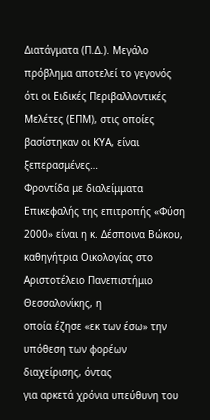Διατάγματα (Π.Δ.). Μεγάλο πρόβλημα αποτελεί το γεγονός
ότι οι Ειδικές Περιβαλλοντικές Μελέτες (ΕΠΜ), στις οποίες
βασίστηκαν οι ΚΥΑ, είναι ξεπερασμένες…
Φροντίδα με διαλείμματα
Επικεφαλής της επιτροπής «Φύση 2000» είναι η κ. Δέσποινα Βώκου,
καθηγήτρια Οικολογίας στο Αριστοτέλειο Πανεπιστήμιο Θεσσαλονίκης, η
οποία έζησε «εκ των έσω» την υπόθεση των φορέων διαχείρισης, όντας
για αρκετά χρόνια υπεύθυνη του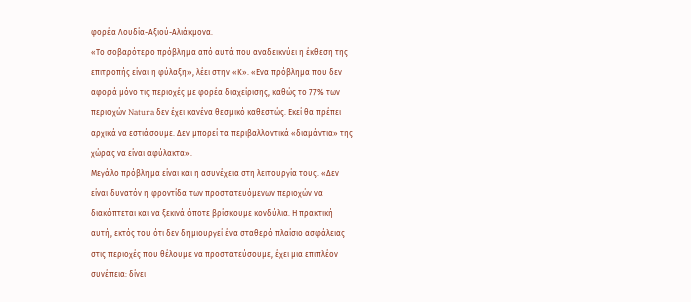φορέα Λουδία-Αξιού-Αλιάκμονα.
«Το σοβαρότερο πρόβλημα από αυτά που αναδεικνύει η έκθεση της
επιτροπής είναι η φύλαξη», λέει στην «Κ». «Ενα πρόβλημα που δεν
αφορά μόνο τις περιοχές με φορέα διαχείρισης, καθώς το 77% των
περιοχών Natura δεν έχει κανένα θεσμικό καθεστώς. Εκεί θα πρέπει
αρχικά να εστιάσουμε. Δεν μπορεί τα περιβαλλοντικά «διαμάντια» της
χώρας να είναι αφύλακτα».
Μεγάλο πρόβλημα είναι και η ασυνέχεια στη λειτουργία τους. «Δεν
είναι δυνατόν η φροντίδα των προστατευόμενων περιοχών να
διακόπτεται και να ξεκινά όποτε βρίσκουμε κονδύλια. Η πρακτική
αυτή, εκτός του ότι δεν δημιουργεί ένα σταθερό πλαίσιο ασφάλειας
στις περιοχές που θέλουμε να προστατεύσουμε, έχει μια επιπλέον
συνέπεια: δίνει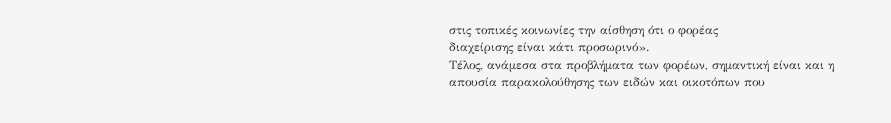στις τοπικές κοινωνίες την αίσθηση ότι ο φορέας
διαχείρισης είναι κάτι προσωρινό».
Τέλος, ανάμεσα στα προβλήματα των φορέων, σημαντική είναι και η
απουσία παρακολούθησης των ειδών και οικοτόπων που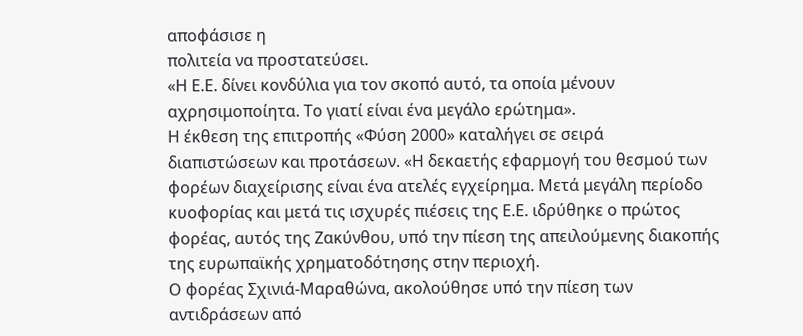αποφάσισε η
πολιτεία να προστατεύσει.
«Η Ε.Ε. δίνει κονδύλια για τον σκοπό αυτό, τα οποία μένουν
αχρησιμοποίητα. Το γιατί είναι ένα μεγάλο ερώτημα».
Η έκθεση της επιτροπής «Φύση 2000» καταλήγει σε σειρά
διαπιστώσεων και προτάσεων. «Η δεκαετής εφαρμογή του θεσμού των
φορέων διαχείρισης είναι ένα ατελές εγχείρημα. Μετά μεγάλη περίοδο
κυοφορίας και μετά τις ισχυρές πιέσεις της Ε.Ε. ιδρύθηκε ο πρώτος
φορέας, αυτός της Ζακύνθου, υπό την πίεση της απειλούμενης διακοπής
της ευρωπαϊκής χρηματοδότησης στην περιοχή.
Ο φορέας Σχινιά-Μαραθώνα, ακολούθησε υπό την πίεση των
αντιδράσεων από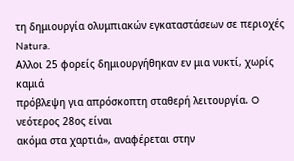τη δημιουργία ολυμπιακών εγκαταστάσεων σε περιοχές
Natura.
Αλλοι 25 φορείς δημιουργήθηκαν εν μια νυκτί, χωρίς καμιά
πρόβλεψη για απρόσκοπτη σταθερή λειτουργία. O νεότερος 28ος είναι
ακόμα στα χαρτιά», αναφέρεται στην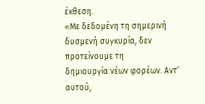έκθεση.
«Με δεδομένη τη σημερινή δυσμενή συγκυρία, δεν προτείνουμε τη
δημιουργία νέων φορέων. Αντ’ αυτού,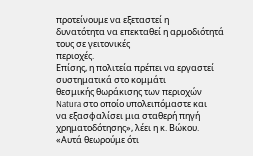προτείνουμε να εξεταστεί η
δυνατότητα να επεκταθεί η αρμοδιότητά τους σε γειτονικές
περιοχές.
Επίσης, η πολιτεία πρέπει να εργαστεί συστηματικά στο κομμάτι
θεσμικής θωράκισης των περιοχών Natura στο οποίο υπολειπόμαστε και
να εξασφαλίσει μια σταθερή πηγή χρηματοδότησης», λέει η κ. Βώκου.
«Αυτά θεωρούμε ότι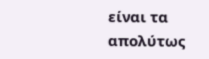είναι τα απολύτως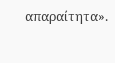απαραίτητα».